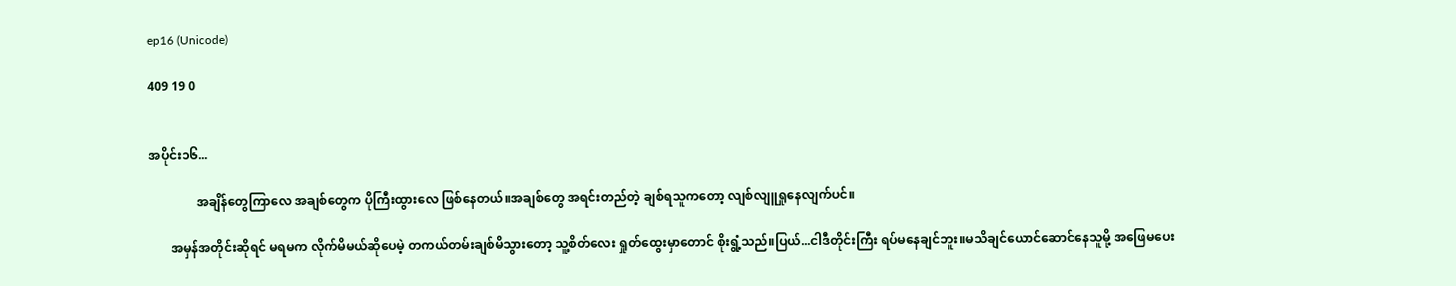ep16 (Unicode)

409 19 0


အပိုင်း၁၆...

               အချိန်တွေကြာလေ အချစ်တွေက ပိုကြီးထွားလေ ဖြစ်နေတယ်။အချစ်တွေ အရင်းတည်တဲ့ ချစ်ရသူကတော့ လျစ်လျူရှုနေလျက်ပင်။

       အမှန်အတိုင်းဆိုရင် မရမက လိုက်မိမယ်ဆိုပေမဲ့ တကယ်တမ်းချစ်မိသွားတော့ သူ့စိတ်လေး ရှုတ်ထွေးမှာတောင် စိုးရွံ့သည်။ပြယ်...ငါဒီတိုင်းကြီး ရပ်မနေချင်ဘူး။မသိချင်ယောင်ဆောင်နေသူမို့ အဖြေမပေး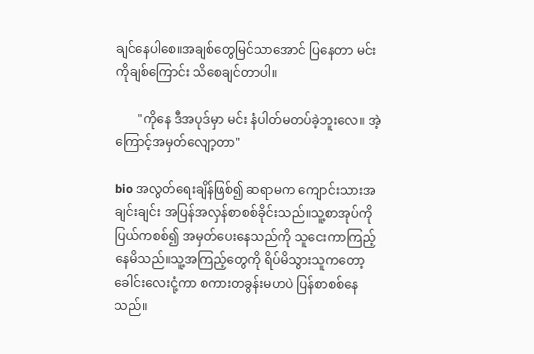ချင်နေပါစေ။အချစ်တွေမြင်သာအောင် ပြနေတာ မင်းကိုချစ်ကြောင်း သိစေချင်တာပါ။

       "ကိုနေ ဒီအပုဒ်မှာ မင်း နံပါတ်မတပ်ခဲ့ဘူးလေ။ အဲ့ကြောင့်အမှတ်လျော့တာ"

bio အလွတ်ရေးချိန်ဖြစ်၍ ဆရာမက ကျောင်းသားအချင်းချင်း အပြန်အလှန်စာစစ်ခိုင်းသည်။သူ့စာအုပ်ကို ပြယ်ကစစ်၍ အမှတ်ပေးနေသည်ကို သူငေးကာကြည့်နေမိသည်။သူ့အကြည့်တွေကို ရိပ်မိသွားသူကတော့ ခေါင်းလေးငုံ့ကာ စကားတခွန်းမဟပဲ ပြန်စာစစ်နေသည်။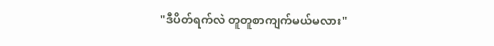"ဒီပိတ်ရက်လဲ တူတူစာကျက်မယ်မလား"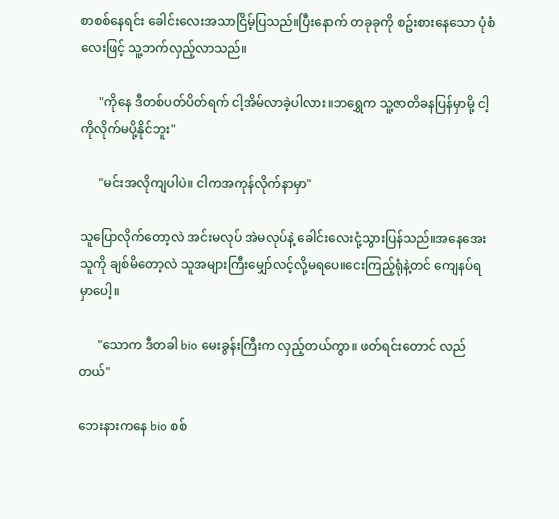စာစစ်နေရင်း ခေါင်းလေးအသာငြိမ့်ပြသည်။ပြီးနောက် တခုခုကို စဥ်းစားနေသော ပုံစံလေးဖြင့် သူ့ဘက်လှည့်လာသည်။

      "ကိုနေ ဒီတစ်ပတ်ပိတ်ရက် ငါ့အိမ်လာခဲ့ပါလား။ဘရွှေက သူ့ဇာတိခနပြန်မှာမို့ ငါ့ကိုလိုက်မပို့နိုင်ဘူး"

      "မင်းအလိုကျပါပဲ။ ငါကအကုန်လိုက်နာမှာ"

သူပြောလိုက်တော့လဲ အင်းမလုပ် အဲမလုပ်နဲ့ ခေါင်းလေးငုံ့သွားပြန်သည်။အနေအေးသူကို ချစ်မိတော့လဲ သူအများကြီးမျှော်လင့်လို့မရပေ။ငေးကြည့်ရုံနဲ့တင် ကျေနပ်ရမှာပေါ့။

      "သောက ဒီတခါ bio မေးခွန်းကြီးက လှည့်တယ်ကွာ။ ဖတ်ရင်းတောင် လည်တယ်"

ဘေးနားကနေ bio စစ်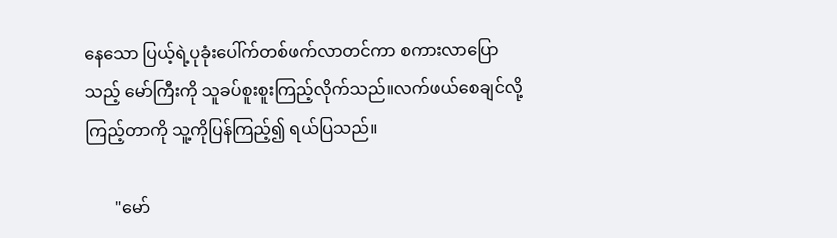နေသော ပြယ့်ရဲ့ပုခုံးပေါ်က်တစ်ဖက်လာတင်ကာ စကားလာပြောသည့် မော်ကြီးကို သူခပ်စူးစူးကြည့်လိုက်သည်။လက်ဖယ်စေချင်လို့ ကြည့်တာကို သူ့ကိုပြန်ကြည့်၍ ရယ်ပြသည်။

       "မော်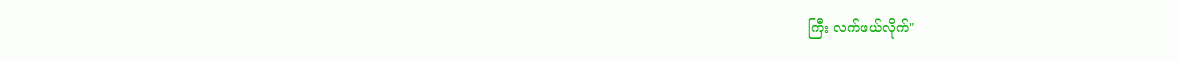ကြီး လက်ဖယ်လိုက်"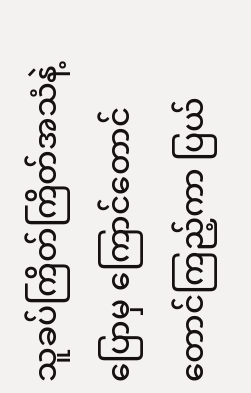သူခပ်ကြိတ်ကြိတ်အသံနဲ့ ပြောမှ ကြောင်တောင်တောင်ကြည့်ကာ ပြယ်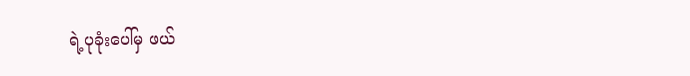ရဲ့ပုခုံးပေါ်မှ ဖယ်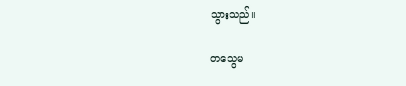သွားသည်။

တသွေမ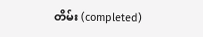တိမ်း (completed)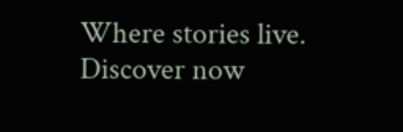Where stories live. Discover now